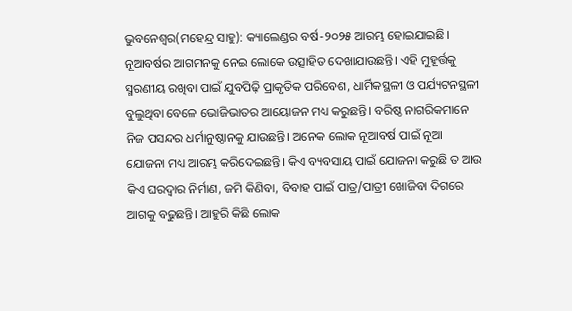ଭୁବନେଶ୍ବର(ମହେନ୍ଦ୍ର ସାହୁ): କ୍ୟାଲେଣ୍ଡର ବର୍ଷ-୨୦୨୫ ଆରମ୍ଭ ହୋଇଯାଇଛି। ନୂଆବର୍ଷର ଆଗମନକୁ ନେଇ ଲୋକେ ଉତ୍ସାହିତ ଦେଖାଯାଉଛନ୍ତି। ଏହି ମୁହୂର୍ତ୍ତକୁ ସ୍ମରଣୀୟ ରଖିବା ପାଇଁ ଯୁବପିଢ଼ି ପ୍ରାକୃତିକ ପରିବେଶ, ଧାର୍ମିକସ୍ଥଳୀ ଓ ପର୍ଯ୍ୟଟନସ୍ଥଳୀ ବୁଲୁଥିବା ବେଳେ ଭୋଜିଭାତର ଆୟୋଜନ ମଧ୍ୟ କରୁଛନ୍ତି। ବରିଷ୍ଠ ନାଗରିକମାନେ ନିଜ ପସନ୍ଦର ଧର୍ମାନୁଷ୍ଠାନକୁ ଯାଉଛନ୍ତି। ଅନେକ ଲୋକ ନୂଆବର୍ଷ ପାଇଁ ନୂଆ ଯୋଜନା ମଧ୍ୟ ଆରମ୍ଭ କରିଦେଇଛନ୍ତି। କିଏ ବ୍ୟବସାୟ ପାଇଁ ଯୋଜନା କରୁଛି ତ ଆଉ କିଏ ଘରଦ୍ବାର ନିର୍ମାଣ, ଜମି କିଣିବା, ବିବାହ ପାଇଁ ପାତ୍ର/ପାତ୍ରୀ ଖୋଜିବା ଦିଗରେ ଆଗକୁ ବଢୁଛନ୍ତି। ଆହୁରି କିଛି ଲୋକ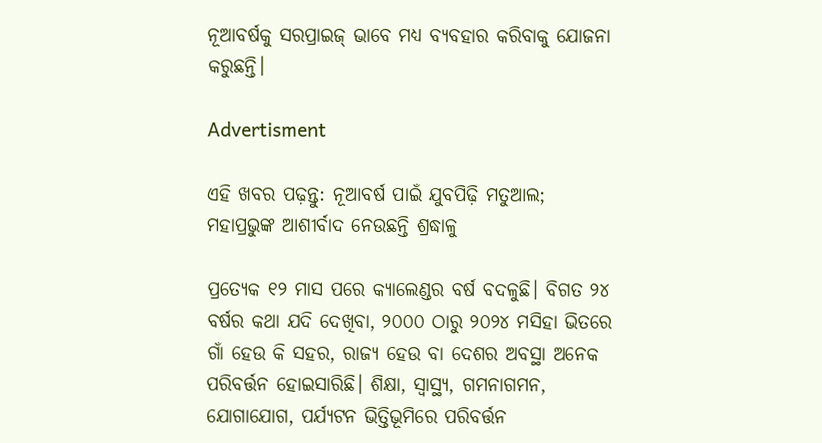ନୂଆବର୍ଷକୁ ସରପ୍ରାଇଜ୍ ଭାବେ ମଧ୍ୟ ବ୍ୟବହାର କରିବାକୁ ଯୋଜନା କରୁଛନ୍ତି।

Advertisment

ଏହି ଖବର ପଢ଼ନ୍ତୁ: ନୂଆବର୍ଷ ପାଇଁ ଯୁବପିଢ଼ି ମତୁଆଲ; ମହାପ୍ରଭୁଙ୍କ ଆଶୀର୍ବାଦ ନେଉଛନ୍ତି ଶ୍ରଦ୍ଧାଳୁ

ପ୍ରତ୍ୟେକ ୧୨ ମାସ ପରେ କ୍ୟାଲେଣ୍ଡର ବର୍ଷ ବଦଳୁଛି। ବିଗତ ୨୪ ବର୍ଷର କଥା ଯଦି ଦେଖିବା, ୨୦୦୦ ଠାରୁ ୨୦୨୪ ମସିହା ଭିତରେ ଗାଁ ହେଉ କି ସହର, ରାଜ୍ୟ ହେଉ ବା ଦେଶର ଅବସ୍ଥା ଅନେକ ପରିବର୍ତ୍ତନ ହୋଇସାରିଛି। ଶିକ୍ଷା, ସ୍ବାସ୍ଥ୍ୟ, ଗମନାଗମନ, ଯୋଗାଯୋଗ, ପର୍ଯ୍ୟଟନ ଭିତ୍ତିଭୂମିରେ ପରିବର୍ତ୍ତନ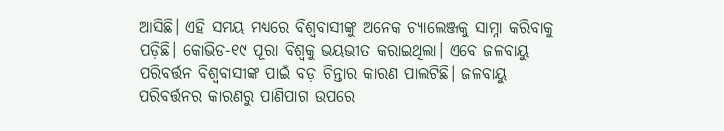ଆସିଛି। ଏହି ସମୟ ମଧ୍ୟରେ ବିଶ୍ବବାସୀଙ୍କୁ ଅନେକ ଚ୍ୟାଲେଞ୍ଜକୁ ସାମ୍ନା କରିବାକୁ ପଡ଼ିଛି। କୋଭିଡ-୧୯ ପୂରା ବିଶ୍ବକୁ ଭୟଭୀତ କରାଇଥିଲା। ଏବେ ଜଳବାୟୁ ପରିବର୍ତ୍ତନ ବିଶ୍ବବାସୀଙ୍କ ପାଇଁ ବଡ଼ ଚିନ୍ତାର କାରଣ ପାଲଟିଛି। ଜଳବାୟୁ ପରିବର୍ତ୍ତନର କାରଣରୁ ପାଣିପାଗ ଉପରେ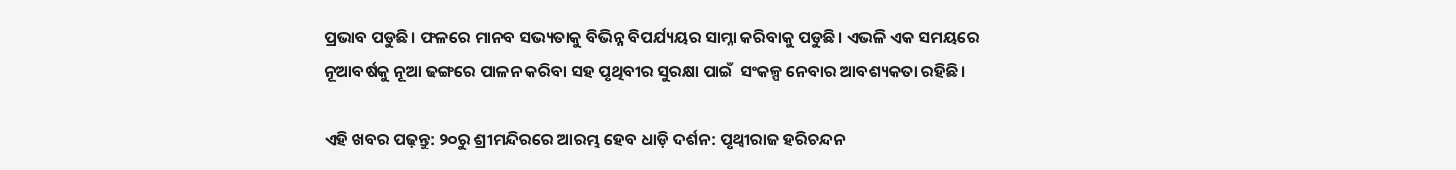ପ୍ରଭାବ ପଡୁଛି। ଫଳରେ ମାନବ ସଭ୍ୟତାକୁ ବିଭିନ୍ନ ବିପର୍ଯ୍ୟୟର ସାମ୍ନା କରିବାକୁ ପଡୁଛି। ଏଭଳି ଏକ ସମୟରେ ନୂଆବର୍ଷକୁ ନୂଆ ଢଙ୍ଗରେ ପାଳନ କରିବା ସହ ପୃଥିବୀର ସୁରକ୍ଷା ପାଇଁ  ସଂକଳ୍ପ ନେବାର ଆବଶ୍ୟକତା ରହିଛି।

ଏହି ଖବର ପଢ଼ନ୍ତୁ: ୨୦ରୁ ଶ୍ରୀମନ୍ଦିରରେ ଆରମ୍ଭ ହେବ ଧାଡ଼ି ଦର୍ଶନ: ପୃଥ୍ବୀରାଜ ହରିଚନ୍ଦନ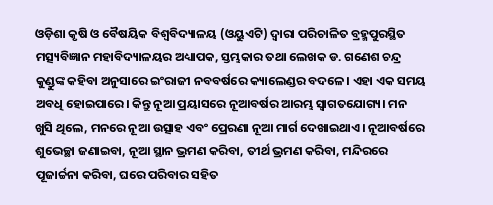ଓଡ଼ିଶା କୃଷି ଓ ବୈଷୟିକ ବିଶ୍ବବିଦ୍ୟାଳୟ (ଓୟୁଏଟି) ଦ୍ବାରା ପରିଚାଳିତ ବ୍ରହ୍ମପୁରସ୍ଥିତ ମତ୍ସ୍ୟବିଜ୍ଞାନ ମହାବିଦ୍ୟାଳୟର ଅଧ୍ୟାପକ, ସ୍ତମ୍ଭକାର ତଥା ଲେଖକ ଡ. ଗଣେଶ ଚନ୍ଦ୍ର କୁଣ୍ଡୁଙ୍କ କହିବା ଅନୁସାରେ ଇଂରାଜୀ ନବବର୍ଷରେ କ୍ୟାଲେଣ୍ଡର ବଦଳେ। ଏହା ଏକ ସମୟ ଅବଧି ହୋଇପାରେ। କିନ୍ତୁ ନୂଆ ପ୍ରୟାସରେ ନୂଆବର୍ଷର ଆରମ୍ଭ ସ୍ୱାଗତଯୋଗ୍ୟ। ମନ ଖୁସି ଥିଲେ, ମନରେ ନୂଆ ଉତ୍ସାହ ଏବଂ ପ୍ରେରଣା ନୂଆ ମାର୍ଗ ଦେଖାଇଥାଏ। ନୂଆବର୍ଷରେ ଶୁଭେଚ୍ଛା ଜଣାଇବା, ନୂଆ ସ୍ଥାନ ଭ୍ରମଣ କରିବା, ତୀର୍ଥ ଭ୍ରମଣ କରିବା, ମନ୍ଦିରରେ ପୂଜାର୍ଚ୍ଚନା କରିବା, ଘରେ ପରିବାର ସହିତ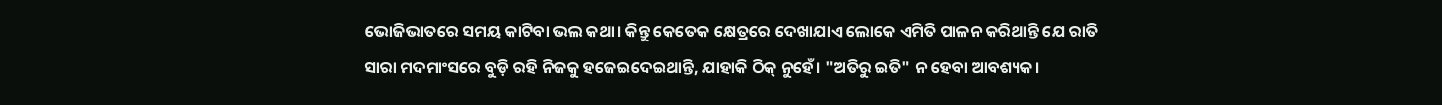ଭୋଜିଭାତରେ ସମୟ କାଟିବା ଭଲ କଥା। କିନ୍ତୁ କେତେକ କ୍ଷେତ୍ରରେ ଦେଖାଯାଏ ଲୋକେ ଏମିତି ପାଳନ କରିଥାନ୍ତି ଯେ ରାତି ସାରା ମଦମାଂସରେ ବୁଡ଼ି ରହି ନିଜକୁ ହଜେଇଦେଇଥାନ୍ତି, ଯାହାକି ଠିକ୍ ନୁହେଁ। "ଅତିରୁ ଇତି" ନ ହେବା ଆବଶ୍ୟକ।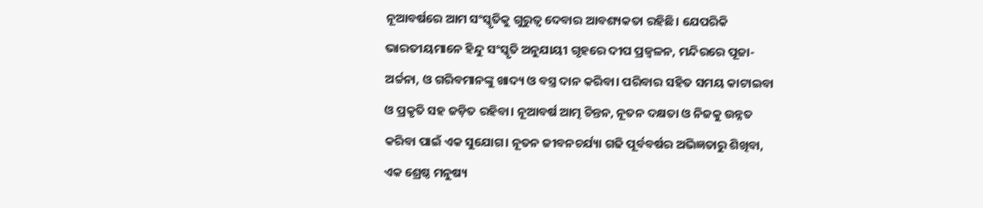ନୂଆବର୍ଷରେ ଆମ ସଂସ୍କୃତିକୁ ଗୁରୁତ୍ୱ ଦେବାର ଆବଶ୍ୟକତା ରହିଛି। ଯେପରିକି ଭାରତୀୟମାନେ ହିନ୍ଦୁ ସଂସ୍କୃତି ଅନୁଯାୟୀ ଗୃହରେ ଦୀପ ପ୍ରଜ୍ୱଳନ, ମନ୍ଦିରରେ ପୂଜା-ଅର୍ଚ୍ଚନା, ଓ ଗରିବମାନଙ୍କୁ ଖାଦ୍ୟ ଓ ବସ୍ତ୍ର ଦାନ କରିବା। ପରିବାର ସହିତ ସମୟ କାଟାଇବା ଓ ପ୍ରକୃତି ସହ ଜଡ଼ିତ ରହିବା। ନୂଆବର୍ଷ ଆତ୍ମ ଚିନ୍ତନ, ନୂତନ ଦକ୍ଷତା ଓ ନିଜକୁ ଉନ୍ନତ କରିବା ପାଇଁ ଏକ ସୁଯୋଗ। ନୂତନ ଜୀବନଚର୍ଯ୍ୟା ଗଢି ପୂର୍ବବର୍ଷର ଅଭିଜ୍ଞତାରୁ ଶିଖିବା, ଏକ ଶ୍ରେଷ୍ଠ ମନୁଷ୍ୟ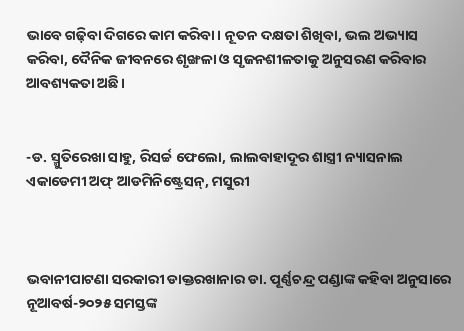ଭାବେ ଗଢ଼ିବା ଦିଗରେ କାମ କରିବା। ନୂତନ ଦକ୍ଷତା ଶିଖିବା, ଭଲ ଅଭ୍ୟାସ କରିବା, ଦୈନିକ ଜୀବନରେ ଶୃଙ୍ଖଳା ଓ ସୃଜନଶୀଳତାକୁ ଅନୁସରଣ କରିବାର ଆବଶ୍ୟକତା ଅଛି।


-ଡ. ସ୍ମୁତିରେଖା ସାହୁ, ରିସର୍ଚ୍ଚ ଫେଲୋ, ଲାଲବାହାଦୂର ଶାସ୍ତ୍ରୀ ନ୍ୟାସନାଲ ଏକାଡେମୀ ଅଫ୍ ଆଡମିନିଷ୍ଟ୍ରେସନ୍, ମସୁରୀ



ଭବାନୀପାଟଣା ସରକାରୀ ଡାକ୍ତରଖାନାର ଡା. ପୂର୍ଣ୍ଣଚନ୍ଦ୍ର ପଣ୍ଡାଙ୍କ କହିବା ଅନୁସାରେ ନୂଆବର୍ଷ-୨୦୨୫ ସମସ୍ତଙ୍କ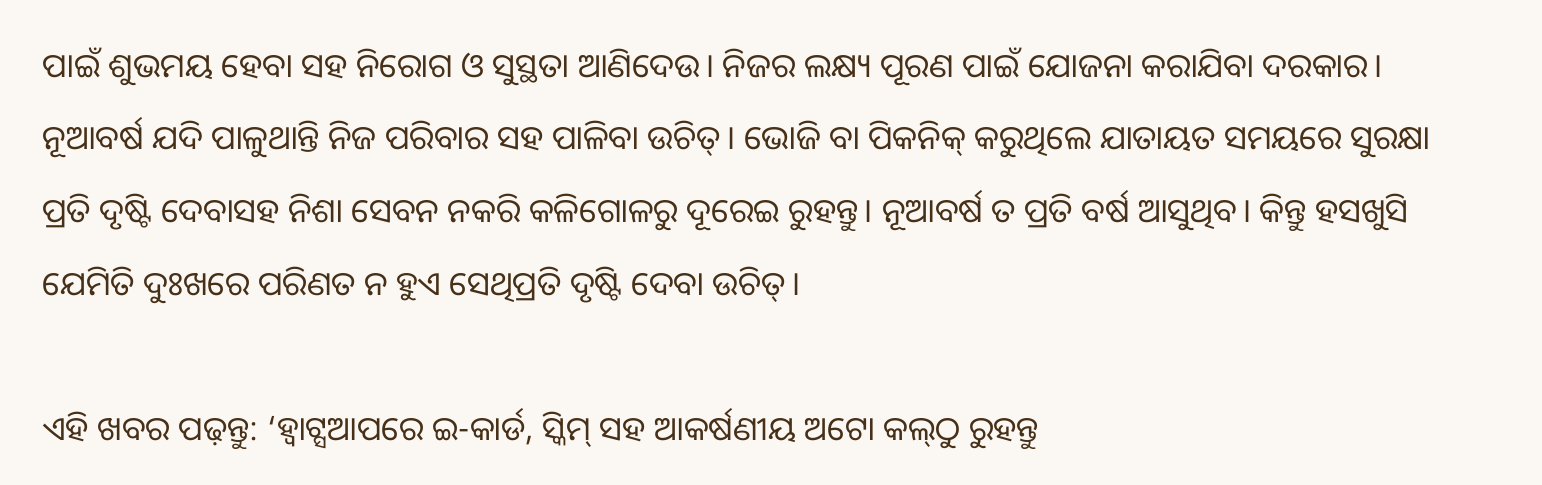ପାଇଁ ଶୁଭମୟ ହେବା ସହ ନିରୋଗ ଓ ସୁସ୍ଥତା ଆଣିଦେଉ। ନିଜର ଲକ୍ଷ୍ୟ ପୂରଣ ପାଇଁ ଯୋଜନା କରାଯିବା ଦରକାର। ନୂଆବର୍ଷ ଯଦି ପାଳୁଥାନ୍ତି ନିଜ ପରିବାର ସହ ପାଳିବା ଉଚିତ୍। ଭୋଜି ବା ପିକନିକ୍ କରୁଥିଲେ ଯାତାୟତ ସମୟରେ ସୁରକ୍ଷା ପ୍ରତି ଦୃଷ୍ଟି ଦେବାସହ ନିଶା ସେବନ ନକରି କଳିଗୋଳରୁ ଦୂରେଇ ରୁହନ୍ତୁ। ନୂଆବର୍ଷ ତ ପ୍ରତି ବର୍ଷ ଆସୁଥିବ। କିନ୍ତୁ ହସଖୁସି ଯେମିତି ଦୁଃଖରେ ପରିଣତ ନ ହୁଏ ସେଥିପ୍ରତି ଦୃଷ୍ଟି ଦେବା ଉଚିତ୍।

ଏହି ଖବର ପଢ଼ନ୍ତୁ: ‘ହ୍ୱାଟ୍ସଆପରେ ଇ-କାର୍ଡ, ସ୍କିମ୍ ସହ ଆକର୍ଷଣୀୟ ଅଟୋ କଲ୍‌ଠୁ ରୁହନ୍ତୁ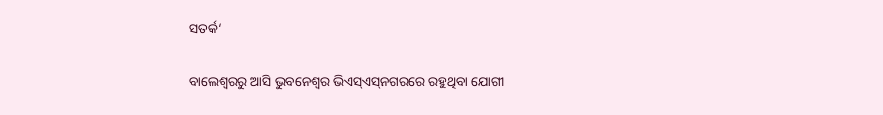ସତର୍କ‘

ବାଲେଶ୍ବରରୁ ଆସି ଭୁବନେଶ୍ବର ଭିଏସ୍ଏସ୍‌ନଗରରେ ରହୁଥିବା ଯୋଗୀ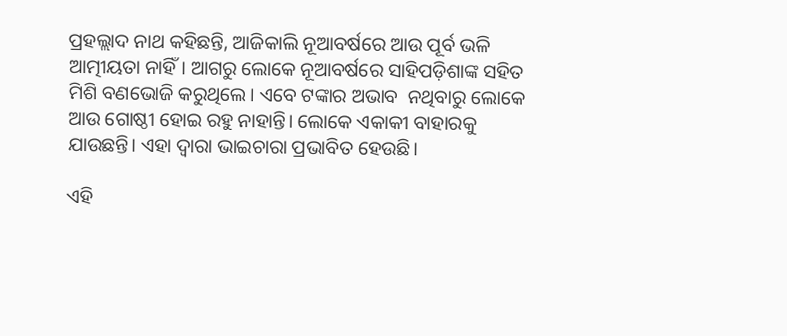ପ୍ରହଲ୍ଲାଦ ନାଥ କହିଛନ୍ତି, ଆଜିକାଲି ନୂଆବର୍ଷରେ ଆଉ ପୂର୍ବ ଭଳି ଆତ୍ମୀୟତା ନାହିଁ। ଆଗରୁ ଲୋକେ ନୂଆବର୍ଷରେ ସାହିପଡ଼ିଶାଙ୍କ ସହିତ ମିଶି ବଣଭୋଜି କରୁଥିଲେ। ଏବେ ଟଙ୍କାର ଅଭାବ  ନଥିବାରୁ ଲୋକେ ଆଉ ଗୋଷ୍ଠୀ ହୋଇ ରହୁ ନାହାନ୍ତି। ଲୋକେ ଏକାକୀ ବାହାରକୁ ଯାଉଛନ୍ତି। ଏହା ଦ୍ବାରା ଭାଇଚାରା ପ୍ରଭାବିତ ହେଉଛି।

ଏହି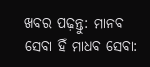ଖବର ପଢ଼ନ୍ତୁ: ମାନବ ସେବା ହିଁ ମାଧବ ସେବା: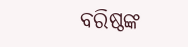ବରିଷ୍ଠଙ୍କ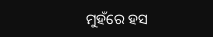ମୁହଁରେ ହସ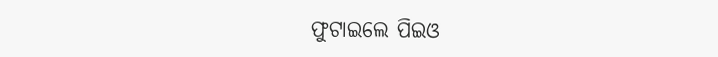ଫୁଟାଇଲେ ପିଇଓ